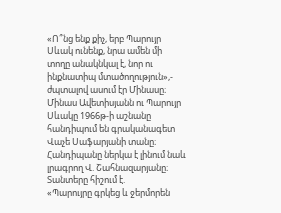«Ո՞նց ենք քիչ, երբ Պարույր Սևակ ունենք, նրա ամեն մի տողը անակնկալ է, նոր ու ինքնատիպ մտածողություն»,- ժպտալով ասում էր Մինասը։
Մինաս Ավետիսյանն ու Պարույր Սևակը 1966թ-ի աշնանը հանդիպում են գրականագետ Վաչե Սաֆարյանի տանը։ Հանդիպանը ներկա է լինում նաև լրագրող Վ. Շահնազարյանը։
Տանտերը հիշում է.
«Պարույրը գրկեց և ջերմորեն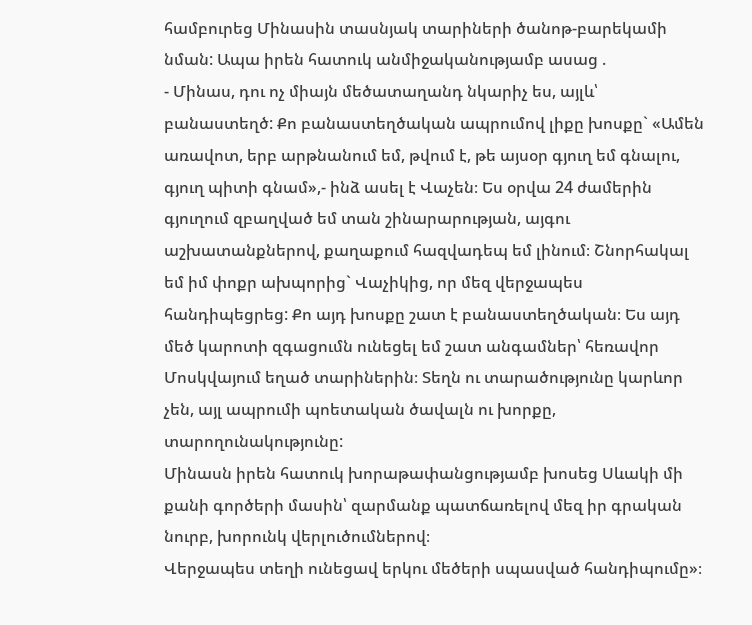համբուրեց Մինասին տասնյակ տարիների ծանոթ-բարեկամի նման: Ապա իրեն հատուկ անմիջականությամբ ասաց .
- Մինաս, դու ոչ միայն մեծատաղանդ նկարիչ ես, այլև՝ բանաստեղծ: Քո բանաստեղծական ապրումով լիքը խոսքը` «Ամեն առավոտ, երբ արթնանում եմ, թվում է, թե այսօր գյուղ եմ գնալու, գյուղ պիտի գնամ»,- ինձ ասել է Վաչեն։ Ես օրվա 24 ժամերին գյուղում զբաղված եմ տան շինարարության, այգու աշխատանքներով, քաղաքում հազվադեպ եմ լինում։ Շնորհակալ եմ իմ փոքր ախպորից` Վաչիկից, որ մեզ վերջապես հանդիպեցրեց: Քո այդ խոսքը շատ է բանաստեղծական։ Ես այդ մեծ կարոտի զգացումն ունեցել եմ շատ անգամներ՝ հեռավոր Մոսկվայում եղած տարիներին։ Տեղն ու տարածությունը կարևոր չեն, այլ ապրումի պոետական ծավալն ու խորքը, տարողունակությունը:
Մինասն իրեն հատուկ խորաթափանցությամբ խոսեց Սևակի մի քանի գործերի մասին՝ զարմանք պատճառելով մեզ իր գրական նուրբ, խորունկ վերլուծումներով։
Վերջապես տեղի ունեցավ երկու մեծերի սպասված հանդիպումը»։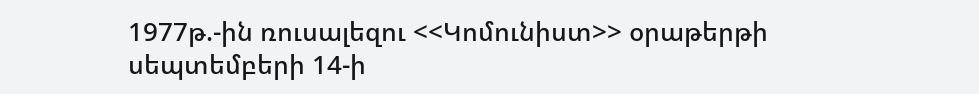1977թ.-ին ռուսալեզու <<Կոմունիստ>> օրաթերթի սեպտեմբերի 14-ի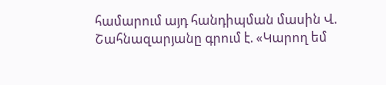համարում այդ հանդիպման մասին Վ. Շահնազարյանը գրում է. «Կարող եմ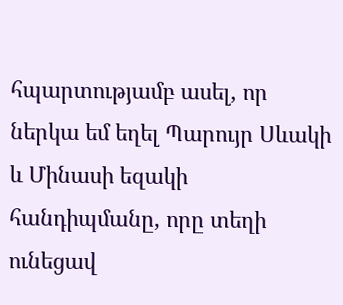հպարտությամբ ասել, որ ներկա եմ եղել Պարույր Սևակի և Մինասի եզակի հանդիպմանը, որը տեղի ունեցավ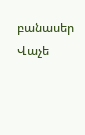բանասեր Վաչե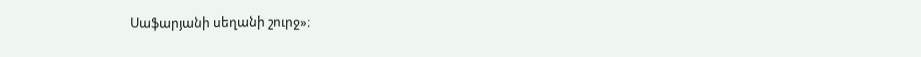Սաֆարյանի սեղանի շուրջ»։